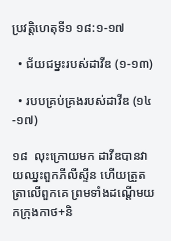ប្រវត្តិហេតុទី១ ១៨:១-១៧

  • ជ័យជម្នះរបស់ដាវីឌ (១-១៣)

  • របបគ្រប់គ្រងរបស់ដាវីឌ (១៤-១៧)

១៨  លុះក្រោយមក ដាវីឌបានវាយឈ្នះពួកភីលីស្ទីន ហើយត្រួតត្រាលើពួកគេ ព្រមទាំងដណ្ដើមយកក្រុងកាថ+និ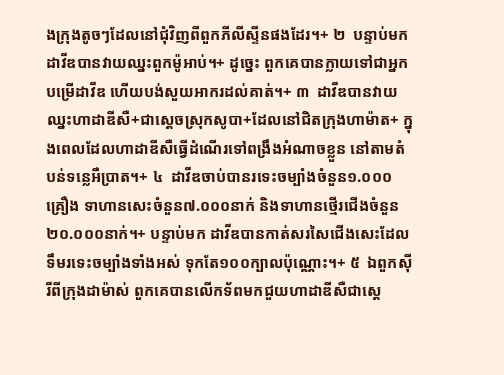ងក្រុងតូចៗដែលនៅជុំវិញពីពួកភីលីស្ទីនផងដែរ។+ ២  បន្ទាប់មក ដាវីឌបានវាយឈ្នះពួកម៉ូអាប់។+ ដូច្នេះ ពួកគេបានក្លាយទៅជាអ្នកបម្រើដាវីឌ ហើយបង់សួយអាករដល់គាត់។+ ៣  ដាវីឌបានវាយឈ្នះហាដាឌីសឺ+ជាស្ដេចស្រុកសូបា+ដែលនៅជិតក្រុងហាម៉ាត+ ក្នុងពេលដែលហាដាឌីសឺធ្វើដំណើរទៅពង្រឹងអំណាចខ្លួន នៅតាមតំបន់ទន្លេអឺប្រាត។+ ៤  ដាវីឌចាប់បានរទេះចម្បាំងចំនួន១.០០០គ្រឿង ទាហានសេះចំនួន៧.០០០នាក់ និងទាហានថ្មើរជើងចំនួន២០.០០០នាក់។+ បន្ទាប់មក ដាវីឌបានកាត់សរសៃជើងសេះដែលទឹមរទេះចម្បាំងទាំងអស់ ទុកតែ១០០ក្បាលប៉ុណ្ណោះ។+ ៥  ឯពួកស៊ីរីពីក្រុងដាម៉ាស់ ពួកគេបានលើកទ័ពមកជួយហាដាឌីសឺជាស្ដេ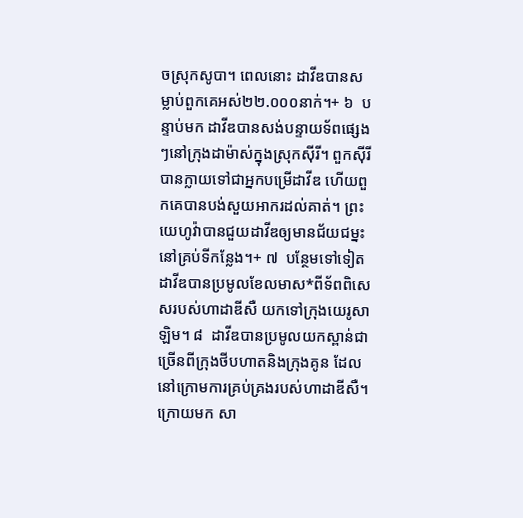ចស្រុកសូបា។ ពេលនោះ ដាវីឌបានសម្លាប់ពួកគេអស់២២.០០០នាក់។+ ៦  បន្ទាប់មក ដាវីឌបានសង់បន្ទាយទ័ពផ្សេងៗនៅក្រុងដាម៉ាស់ក្នុងស្រុកស៊ីរី។ ពួកស៊ីរីបានក្លាយទៅជាអ្នកបម្រើដាវីឌ ហើយពួកគេបានបង់សួយអាករដល់គាត់។ ព្រះយេហូវ៉ាបានជួយដាវីឌឲ្យមានជ័យជម្នះនៅគ្រប់ទីកន្លែង។+ ៧  បន្ថែមទៅទៀត ដាវីឌបានប្រមូលខែលមាស*ពីទ័ពពិសេសរបស់ហាដាឌីសឺ យកទៅក្រុងយេរូសាឡិម។ ៨  ដាវីឌបានប្រមូលយកស្ពាន់ជាច្រើនពីក្រុងថីបហាតនិងក្រុងគូន ដែលនៅក្រោមការគ្រប់គ្រងរបស់ហាដាឌីសឺ។ ក្រោយមក សា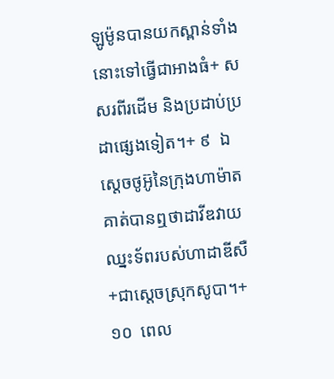ឡូម៉ូនបានយកស្ពាន់ទាំងនោះទៅធ្វើជាអាងធំ+ សសរពីរដើម និងប្រដាប់ប្រដាផ្សេងទៀត។+ ៩  ឯស្ដេចថូអ៊ូនៃក្រុងហាម៉ាត គាត់បានឮថាដាវីឌវាយឈ្នះទ័ពរបស់ហាដាឌីសឺ+ជាស្ដេចស្រុកសូបា។+ ១០  ពេល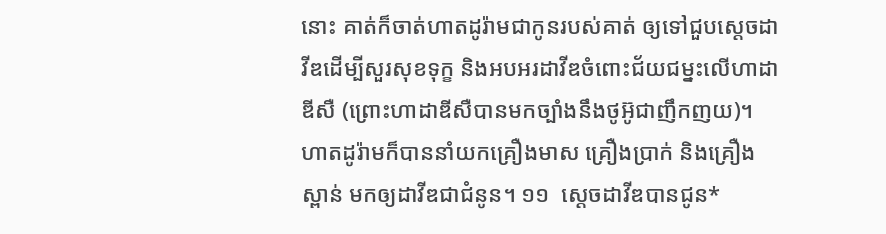នោះ គាត់ក៏ចាត់ហាតដូរ៉ាមជាកូនរបស់គាត់ ឲ្យទៅជួបស្ដេចដាវីឌដើម្បីសួរសុខទុក្ខ និងអបអរដាវីឌចំពោះជ័យជម្នះលើហាដាឌីសឺ (ព្រោះហាដាឌីសឺបានមកច្បាំងនឹងថូអ៊ូជាញឹកញយ)។ ហាតដូរ៉ាមក៏បាននាំយកគ្រឿងមាស គ្រឿងប្រាក់ និងគ្រឿងស្ពាន់ មកឲ្យដាវីឌជាជំនូន។ ១១  ស្ដេចដាវីឌបានជូន*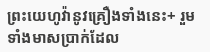ព្រះយេហូវ៉ានូវគ្រឿងទាំងនេះ+ រួមទាំងមាសប្រាក់ដែល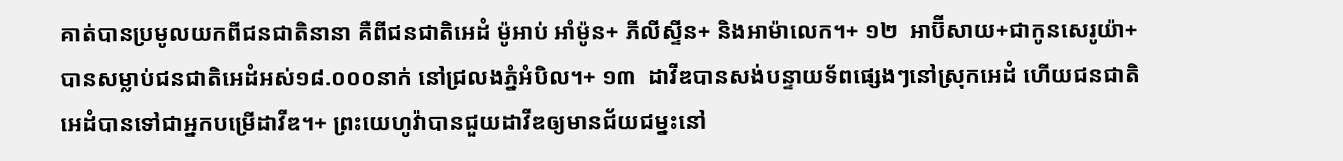គាត់បានប្រមូលយកពីជនជាតិនានា គឺពីជនជាតិអេដំ ម៉ូអាប់ អាំម៉ូន+ ភីលីស្ទីន+ និងអាម៉ាលេក។+ ១២  អាប៊ីសាយ+ជាកូនសេរូយ៉ា+បានសម្លាប់ជនជាតិអេដំអស់១៨.០០០នាក់ នៅជ្រលងភ្នំអំបិល។+ ១៣  ដាវីឌបានសង់បន្ទាយទ័ពផ្សេងៗនៅស្រុកអេដំ ហើយជនជាតិអេដំបានទៅជាអ្នកបម្រើដាវីឌ។+ ព្រះយេហូវ៉ាបានជួយដាវីឌឲ្យមានជ័យជម្នះនៅ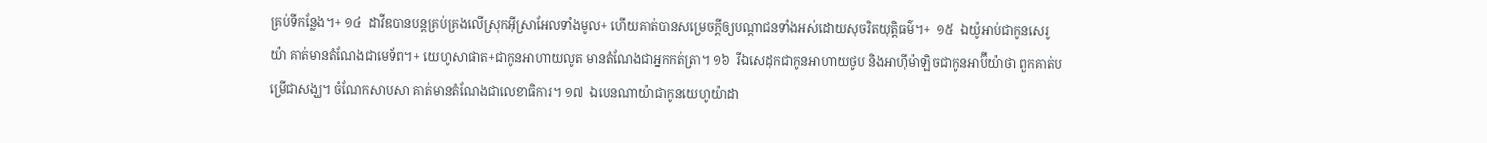គ្រប់ទីកន្លែង។+ ១៤  ដាវីឌបានបន្តគ្រប់គ្រងលើស្រុកអ៊ីស្រាអែលទាំងមូល+ ហើយគាត់បានសម្រេចក្ដីឲ្យបណ្ដាជនទាំងអស់ដោយសុចរិតយុត្តិធម៌។+  ១៥  ឯយ៉ូអាប់ជាកូនសេរូយ៉ា គាត់មានតំណែងជាមេទ័ព។+ យេហូសាផាត+ជាកូនអាហាយលូត មានតំណែងជាអ្នកកត់ត្រា។ ១៦  រីឯសេដុកជាកូនអាហាយថូប និងអាហ៊ីម៉ាឡិចជាកូនអាប៊ីយ៉ាថា ពួកគាត់បម្រើជាសង្ឃ។ ចំណែកសាបសា គាត់មានតំណែងជាលេខាធិការ។ ១៧  ឯបេនណាយ៉ាជាកូនយេហូយ៉ាដា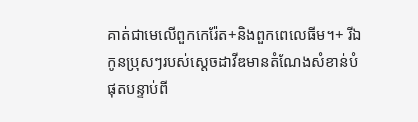គាត់ជាមេលើពួកកេរ៉ែត+និងពួកពេលេធីម។+ រីឯកូនប្រុសៗរបស់ស្ដេចដាវីឌមានតំណែងសំខាន់បំផុតបន្ទាប់ពី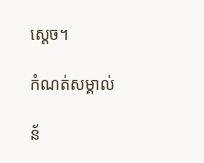ស្ដេច។

កំណត់សម្គាល់

ន័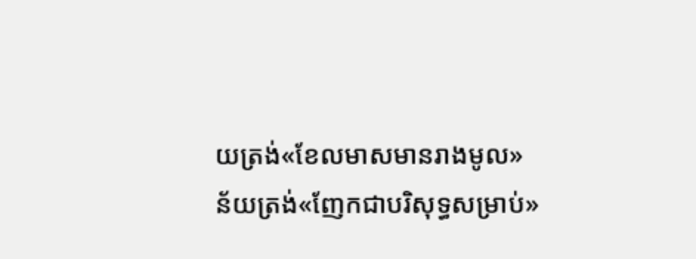យត្រង់«ខែលមាសមានរាងមូល»
ន័យត្រង់«ញែកជាបរិសុទ្ធសម្រាប់»